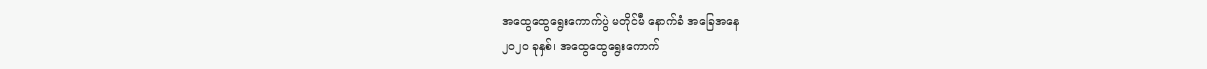အထွေထွေရွေးကောက်ပွဲ မတိုင်မီ နောက်ခံ အခြေအနေ
၂၀၂၀ ခုနှစ်၊ အထွေထွေရွေးကောက်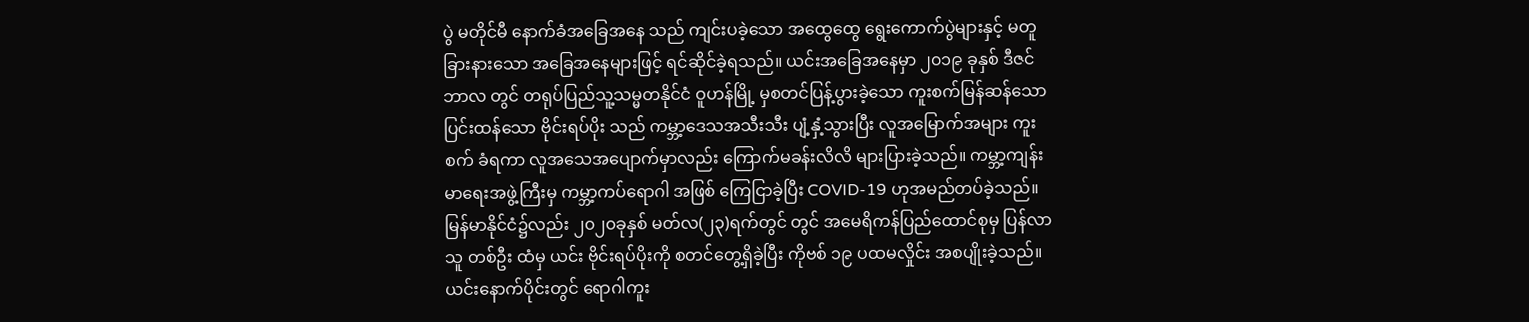ပွဲ မတိုင်မီ နောက်ခံအခြေအနေ သည် ကျင်းပခဲ့သော အထွေထွေ ရွေးကောက်ပွဲများနှင့် မတူ ခြားနားသော အခြေအနေများဖြင့် ရင်ဆိုင်ခဲ့ရသည်။ ယင်းအခြေအနေမှာ ၂၀၁၉ ခုနှစ် ဒီဇင်ဘာလ တွင် တရုပ်ပြည်သူ့သမ္မတနိုင်ငံ ဝူဟန်မြို့ မှစတင်ပြန့်ပွားခဲ့သော ကူးစက်မြန်ဆန်သော ပြင်းထန်သော ဗိုင်းရပ်ပိုး သည် ကမ္ဘာ့ဒေသအသီးသီး ပျံ့နှံ့သွားပြီး လူအမြောက်အများ ကူးစက် ခံရကာ လူအသေအပျောက်မှာလည်း ကြောက်မခန်းလိလိ များပြားခဲ့သည်။ ကမ္ဘာ့ကျန်းမာရေးအဖွဲ့ကြီးမှ ကမ္ဘာ့ကပ်ရောဂါ အဖြစ် ကြေငြာခဲ့ပြီး COVID-19 ဟုအမည်တပ်ခဲ့သည်။ မြန်မာနိုင်ငံ၌လည်း ၂၀၂၀ခုနှစ် မတ်လ(၂၃)ရက်တွင် တွင် အမေရိကန်ပြည်ထောင်စုမှ ပြန်လာသူ တစ်ဦး ထံမှ ယင်း ဗိုင်းရပ်ပိုးကို စတင်တွေ့ရှိခဲ့ပြီး ကိုဗစ် ၁၉ ပထမလှိုင်း အစပျိုးခဲ့သည်။ ယင်းနောက်ပိုင်းတွင် ရောဂါကူး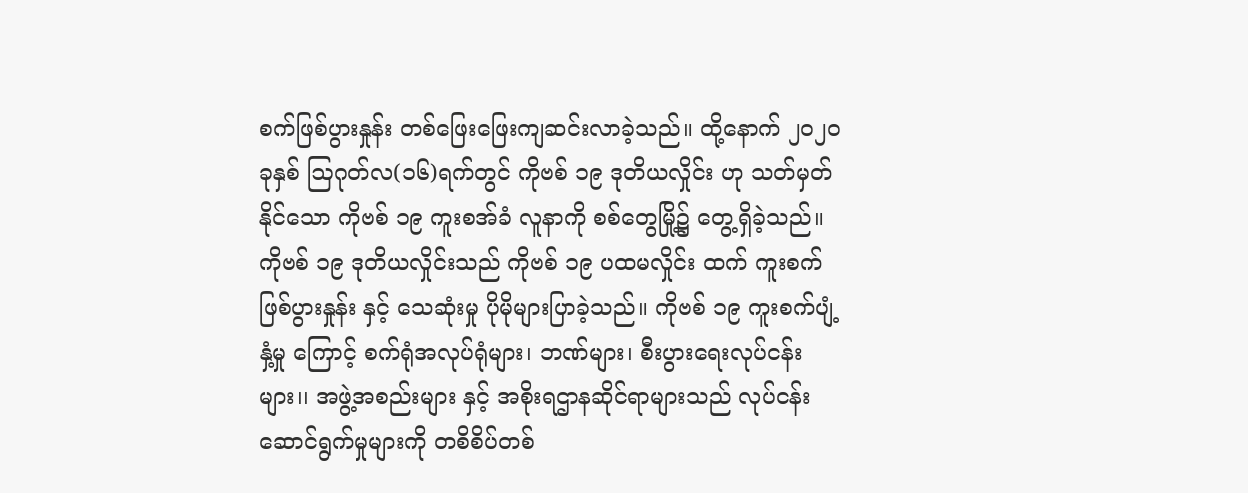စက်ဖြစ်ပွားနှုန်း တစ်ဖြေးဖြေးကျဆင်းလာခဲ့သည်။ ထို့နောက် ၂၀၂၀ခုနှစ် ဩဂုတ်လ(၁၆)ရက်တွင် ကိုဗစ် ၁၉ ဒုတိယလှိုင်း ဟု သတ်မှတ်နိုင်သော ကိုဗစ် ၁၉ ကူးစအ်ခံ လူနာကို စစ်တွေမြို့၌ တွေ့ရှိခဲ့သည်။ ကိုဗစ် ၁၉ ဒုတိယလှိုင်းသည် ကိုဗစ် ၁၉ ပထမလှိုင်း ထက် ကူးစက်ဖြစ်ပွားနှုန်း နှင့် သေဆုံးမှု ပိုမိုများပြာခဲ့သည်။ ကိုဗစ် ၁၉ ကူးစက်ပျံ့နှံ့မှု ကြောင့် စက်ရုံအလုပ်ရုံများ၊ ဘဏ်များ၊ စီးပွားရေးလုပ်ငန်းများ၊၊ အဖွဲ့အစည်းများ နှင့် အစိုးရဌာနဆိုင်ရာများသည် လုပ်ငန်းဆောင်ရွက်မှုများကို တစိစိပ်တစ်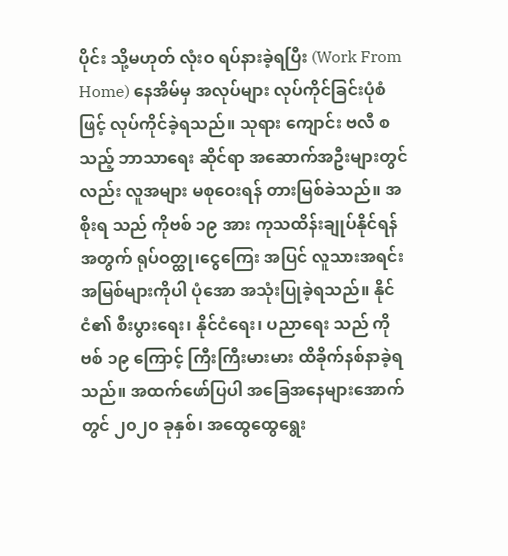ပိုင်း သို့မဟုတ် လုံးဝ ရပ်နားခဲ့ရပြီး (Work From Home) နေအိမ်မှ အလုပ်များ လုပ်ကိုင်ခြင်းပုံစံဖြင့် လုပ်ကိုင်ခဲ့ရသည်။ သုရား ကျောင်း ဗလီ စသည့် ဘာသာရေး ဆိုင်ရာ အဆောက်အဦးများတွင်လည်း လူအများ မစုဝေးရန် တားမြစ်ခဲသည်။ အစိုးရ သည် ကိုဗစ် ၁၉ အား ကုသထိန်းချုပ်နိုင်ရန်အတွက် ရုပ်ဝတ္ထု၊ငွေကြေး အပြင် လူသားအရင်းအမြစ်များကိုပါ ပုံအော အသုံးပြုခဲ့ရသည်။ နိုင်ငံ၏ စီးပွားရေး၊ နိုင်ငံရေး၊ ပညာရေး သည် ကိုဗစ် ၁၉ ကြောင့် ကြီးကြီးမားမား ထိခိုက်နစ်နာခဲ့ရသည်။ အထက်ဖော်ပြပါ အခြေအနေများအောက်တွင် ၂၀၂၀ ခုနှစ်၊ အထွေထွေရွေး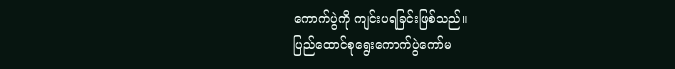ကောက်ပွဲကို ကျင်းပရခြင်းဖြစ်သည်။
ပြည်ထောင်စုရွေးကောက်ပွဲကော်မ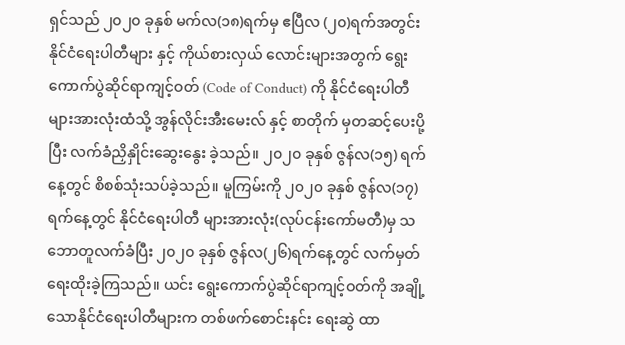ရှင်သည် ၂၀၂၀ ခုနှစ် မက်လ(၁၈)ရက်မှ ဧပြီလ (၂၀)ရက်အတွင်း နိုင်ငံရေးပါတီများ နှင့် ကိုယ်စားလှယ် လောင်းများအတွက် ရွေးကောက်ပွဲဆိုင်ရာကျင့်ဝတ် (Code of Conduct) ကို နိုင်ငံရေးပါတီများအားလုံးထံသို့ အွန်လိုင်းအီးမေးလ် နှင့် စာတိုက် မှတဆင့်ပေးပို့ပြီး လက်ခံညှိနှိုင်းဆွေးနွေး ခဲ့သည်။ ၂၀၂၀ ခုနှစ် ဇွန်လ(၁၅) ရက်နေ့တွင် စိစစ်သုံးသပ်ခဲ့သည်။ မူကြမ်းကို ၂၀၂၀ ခုနှစ် ဇွန်လ(၁၇)ရက်နေ့တွင် နိုင်ငံရေးပါတီ များအားလုံး(လုပ်ငန်းကော်မတီ)မှ သဘောတူလက်ခံပြီး ၂၀၂၀ ခုနှစ် ဇွန်လ(၂၆)ရက်နေ့တွင် လက်မှတ်ရေးထိုးခဲ့ကြသည်။ ယင်း ရွေးကောက်ပွဲဆိုင်ရာကျင့်ဝတ်ကို အချို့သောနိုင်ငံရေးပါတီများက တစ်ဖက်စောင်းနင်း ရေးဆွဲ ထာ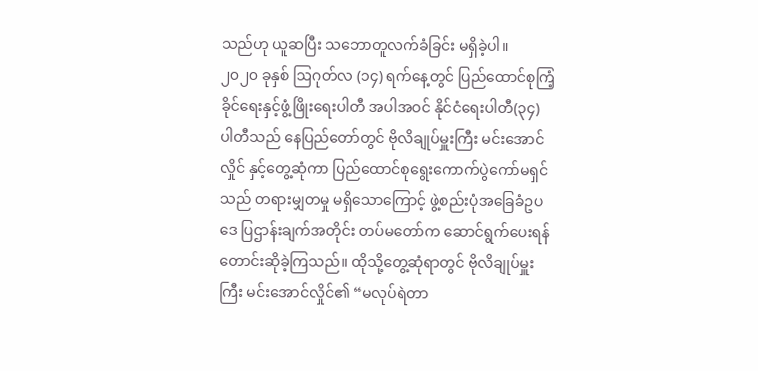သည်ဟု ယူဆပြီး သဘောတူလက်ခံခြင်း မရှိခဲ့ပါ။
၂၀၂၀ ခုနှစ် ဩဂုတ်လ (၁၄) ရက်နေ့တွင် ပြည်ထောင်စုကြံ့ခိုင်ရေးနှင့်ဖွံ့ဖြိုးရေးပါတီ အပါအဝင် နိုင်ငံရေးပါတီ(၃၄) ပါတီသည် နေပြည်တော်တွင် ဗိုလိချုပ်မှူးကြီး မင်းအောင်လှိုင် နှင့်တွေ့ဆုံကာ ပြည်ထောင်စုရွေးကောက်ပွဲကော်မရှင်သည် တရားမျှတမှု မရှိသောကြောင့် ဖွဲ့စည်းပုံအခြေခံဥပဒေ ပြဌာန်းချက်အတိုင်း တပ်မတော်က ဆောင်ရွက်ပေးရန် တောင်းဆိုခဲ့ကြသည်။ ထိုသို့တွေ့ဆုံရာတွင် ဗိုလိချုပ်မှူးကြီး မင်းအောင်လှိုင်၏ “မလုပ်ရဲတာ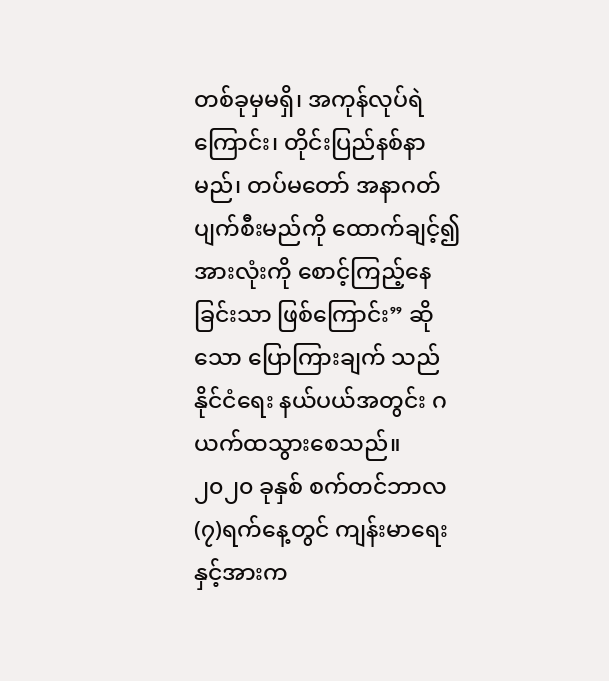တစ်ခုမှမရှိ၊ အကုန်လုပ်ရဲကြောင်း၊ တိုင်းပြည်နစ်နာမည်၊ တပ်မတော် အနာဂတ် ပျက်စီးမည်ကို ထောက်ချင့်၍ အားလုံးကို စောင့်ကြည့်နေခြင်းသာ ဖြစ်ကြောင်း” ဆိုသော ပြောကြားချက် သည် နိုင်ငံရေး နယ်ပယ်အတွင်း ဂယက်ထသွားစေသည်။
၂၀၂၀ ခုနှစ် စက်တင်ဘာလ(၇)ရက်နေ့တွင် ကျန်းမာရေးနှင့်အားက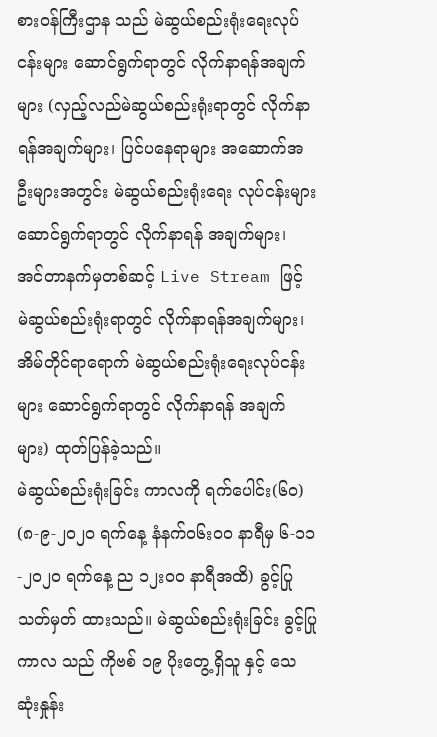စားဝန်ကြီးဌာန သည် မဲဆွယ်စည်းရုံးရေးလုပ်ငန်းများ ဆောင်ရွက်ရာတွင် လိုက်နာရန်အချက်များ (လှည့်လည်မဲဆွယ်စည်းရုံးရာတွင် လိုက်နာရန်အချက်များ၊ ပြင်ပနေရာများ အဆောက်အဦးများအတွင်း မဲဆွယ်စည်းရုံးရေး လုပ်ငန်းများ ဆောင်ရွက်ရာတွင် လိုက်နာရန် အချက်များ၊ အင်တာနက်မှတစ်ဆင့် Live Stream ဖြင့် မဲဆွယ်စည်းရုံးရာတွင် လိုက်နာရန်အချက်များ၊ အိမ်တိုင်ရာရောက် မဲဆွယ်စည်းရုံးရေးလုပ်ငန်းများ ဆောင်ရွက်ရာတွင် လိုက်နာရန် အချက်များ) ထုတ်ပြန်ခဲ့သည်။
မဲဆွယ်စည်းရုံးခြင်း ကာလကို ရက်ပေါင်း(၆၀) (၈-၉-၂၀၂၀ ရက်နေ့ နံနက်၀၆း၀၀ နာရီမှ ၆-၁၁-၂၀၂၀ ရက်နေ့ ည ၁၂း၀၀ နာရီအထိ) ခွင့်ပြု သတ်မှတ် ထားသည်။ မဲဆွယ်စည်းရုံးခြင်း ခွင့်ပြုကာလ သည် ကိုဗစ် ၁၉ ပိုးတွေ့ရှိသူ နှင့် သေဆုံးနှုန်း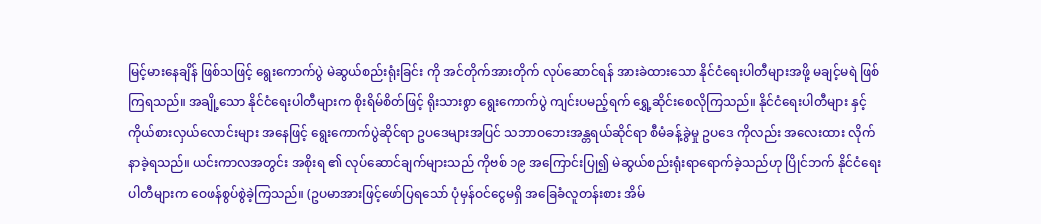မြင့်မားနေချိန် ဖြစ်သဖြင့် ရွေးကောက်ပွဲ မဲဆွယ်စည်းရုံးခြင်း ကို အင်တိုက်အားတိုက် လုပ်ဆောင်ရန် အားခဲထားသော နိုင်ငံရေးပါတီများအဖို့ မချင့်မရဲ ဖြစ်ကြရသည်။ အချို့သော နိုင်ငံရေးပါတီများက စိုးရိမ်စိတ်ဖြင့် ရိုးသားစွာ ရွေးကောက်ပွဲ ကျင်းပမည့်ရက် ရွှေ့ဆိုင်းစေလိုကြသည်။ နိုင်ငံရေးပါတီများ နှင့် ကိုယ်စားလှယ်လောင်းများ အနေဖြင့် ရွေးကောက်ပွဲဆိုင်ရာ ဥပဒေများအပြင် သဘာဝဘေးအန္တရယ်ဆိုင်ရာ စီမံခန့်ခွဲမှု ဥပဒေ ကိုလည်း အလေးထား လိုက်နာခဲ့ရသည်။ ယင်းကာလအတွင်း အစိုးရ ၏ လုပ်ဆောင်ချက်များသည် ကိုဗစ် ၁၉ အကြောင်းပြု၍ မဲဆွယ်စည်းရုံးရာရောက်ခဲ့သည်ဟု ပြိုင်ဘက် နိုင်ငံရေးပါတီများက ဝေဖန်စွပ်စွဲခဲ့ကြသည်။ (ဥပမာအားဖြင့်ဖော်ပြရသော် ပုံမှန်ဝင်ငွေမရှိ အခြေခံလူတန်းစား အိမ်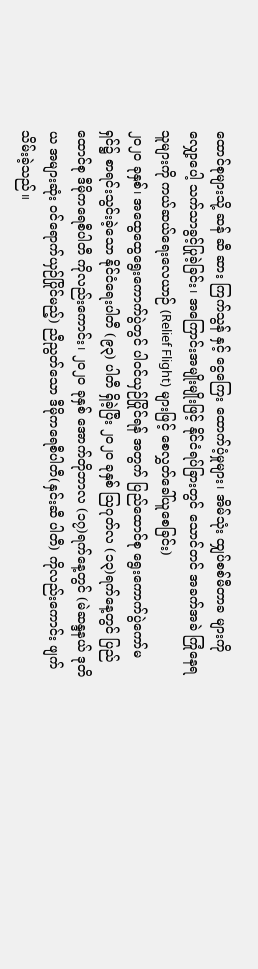ထောင်စုများသို့ ဆန် ဆီ ဆား ကြက်သွန် နှင့် ငွေကြေး ထောက်ပံ့မှုများ၊ အိမ်သုံး ထျှပ်စစ်မီတာခ များကို လျှော့ပေါ့ သက်သာခွင့်ပြုခဲ့ခြင်း၊ အကြောင်းအမျိုးမျိုးဖြင့် နိုင်ငံရပ်ခြားတွင် သောင်တင် အခက်အခဲ ကြုံနေရသူများကို ကယ်ဆယ်ရေးလေယာဉ် (Relief Flight) များဖြင့် စေလွှတ်ခေါ်ယူစေခြင်း)
၂၀၂၀ ခုနှစ်၊ အထွေထွေရွေးကောက်ပွဲတွင် ပါဝင်ယှဉ်ပြိုင်ရန် အတွက် ပြည်ထောင်စု ရွေးကောက်ပွဲကော်မရှင်၌ စာရင်းသွင်းခဲ့သော နိုင်ငံရေးပါတီ (၉၃) ပါတီ ရှိခဲ့ပြီး ၂၀၂၀ ခုနှစ် ဩဂုတ်လ (၁၃)ရက်နေ့တွင် ပြည်ထောင်စု ဒီမိုကရေစီပါတီ ကိုလည်းကောင်း၊ ၂၀၂၀ ခုနှစ် အောက်တိုဘာလ (၁၇)ရက်နေ့တွင် (မဲဆန္ဒနယ် ဒုတိယ အများဆုံး ဝင်ရောက်ယှဉ်ပြိုင်မည့်) ညီညွတ်သော ဒီမိုကရေစီပါတီ(နှင်းဆီ ပါတီ) ကိုလည်းကောင်း ဖျက်သိမ်းခဲ့သည်။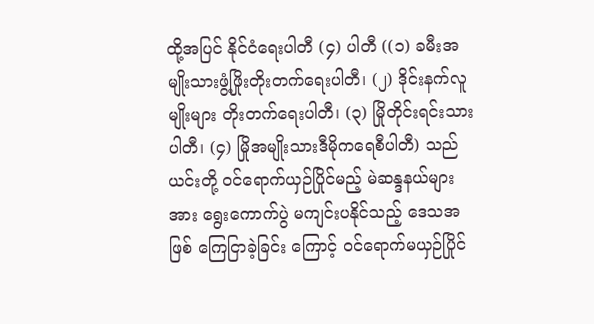ထို့အပြင် နိုင်ငံရေးပါတီ (၄) ပါတီ ((၁) ခမီးအမျိုးသားဖွံ့ဖြိုးတိုးတက်ရေးပါတီ၊ (၂) ဒိုင်းနက်လူမျိုးများ တိုးတက်ရေးပါတီ၊ (၃) မြိုတိုင်းရင်းသားပါတီ၊ (၄) မြိုအမျိုးသားဒီမိုကရေစီပါတီ) သည် ယင်းတို့ ဝင်ရောက်ယှဉ်ပြိုင်မည့် မဲဆန္ဒနယ်များအား ရွေးကောက်ပွဲ မကျင်းပနိုင်သည့် ဒေသအဖြစ် ကြေငြာခဲ့ခြင်း ကြောင့် ဝင်ရောက်မယှဉ်ပြိုင်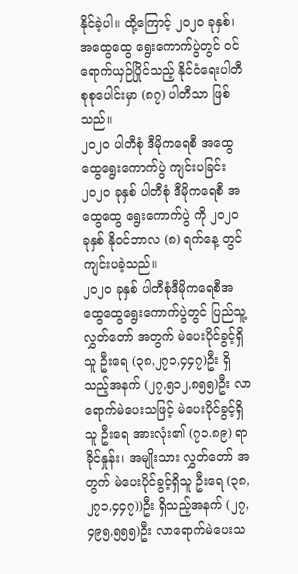နိုင်ခဲ့ပါ။ ထို့ကြောင့် ၂၀၂၀ ခုနှစ်၊ အထွေထွေ ရွေးကောက်ပွဲတွင် ဝင်ရောက်ယှဉ်ပြိုင်သည့် နိုင်ငံရေးပါတီ စုစုပေါင်းမှာ (၈၇) ပါတီသာ ဖြစ်သည်။
၂၀၂၀ ပါတီစုံ ဒီမိုကရေစီ အထွေထွေရွေးကောက်ပွဲ ကျင်းပခြင်း
၂၀၂၀ ခုနှစ် ပါတီစုံ ဒီမိုကရေစီ အထွေထွေ ရွေးကောက်ပွဲ ကို ၂၀၂၀ ခုနှစ် နိုဝင်ဘာလ (၈) ရက်နေ့ တွင်ကျင်းပခဲ့သည်။
၂၀၂၀ ခုနှစ် ပါတီစုံဒီမိုကရေစီအထွေထွေရွေးကောက်ပွဲတွင် ပြည်သူ့လွှတ်တော် အတွက် မဲပေးပိုင်ခွင့်ရှိသူ ဦးရေ (၃၈,၂၇၁,၄၄၇)ဦး ရှိသည့်အနက် (၂၇,၅၁၂,၈၅၅)ဦး လာရောက်မဲပေးသဖြင့် မဲပေးပိုင်ခွင့်ရှိသူ ဦးရေ အားလုံး၏ (၇၁.၈၉) ရာခိုင်နှုန်း၊ အမျိုးသား လွှတ်တော် အတွက် မဲပေးပိုင်ခွင့်ရှိသူ ဦးရေ (၃၈,၂၇၁,၄၄၇))ဦး ရှိသည့်အနက် (၂၇,၄၉၅,၅၅၅)ဦး လာရောက်မဲပေးသ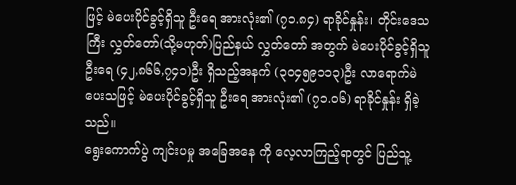ဖြင့် မဲပေးပိုင်ခွင့်ရှိသူ ဦးရေ အားလုံး၏ (၇၁.၈၄) ရာခိုင်နှုန်း၊ တိုင်းဒေသကြီး လွှတ်တော်(သို့မဟုတ်)ပြည်နယ် လွှတ်တော် အတွက် မဲပေးပိုင်ခွင့်ရှိသူ ဦးရေ (၄၂,၈၆၆,၇၄၁)ဦး ရှိသည့်အနက် (၃၀၄၅၉၁၁၃)ဦး လာရောက်မဲပေးသဖြင့် မဲပေးပိုင်ခွင့်ရှိသူ ဦးရေ အားလုံး၏ (၇၁.၀၆) ရာခိုင်နှုန်း ရှိခဲ့သည်။
ရွေးကောက်ပွဲ ကျင်းပမှု အခြေအနေ ကို လေ့လာကြည့်ရာတွင် ပြည်သူ့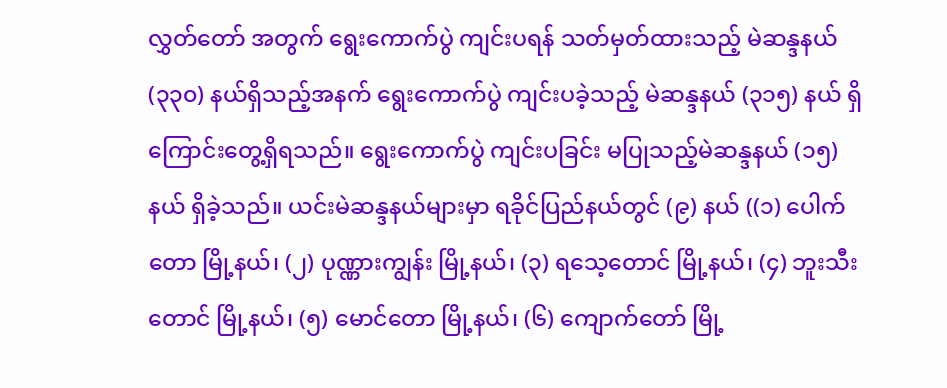လွှတ်တော် အတွက် ရွေးကောက်ပွဲ ကျင်းပရန် သတ်မှတ်ထားသည့် မဲဆန္ဒနယ် (၃၃၀) နယ်ရှိသည့်အနက် ရွေးကောက်ပွဲ ကျင်းပခဲ့သည့် မဲဆန္ဒနယ် (၃၁၅) နယ် ရှိကြောင်းတွေ့ရှိရသည်။ ရွေးကောက်ပွဲ ကျင်းပခြင်း မပြုသည့်မဲဆန္ဒနယ် (၁၅) နယ် ရှိခဲ့သည်။ ယင်းမဲဆန္ဒနယ်များမှာ ရခိုင်ပြည်နယ်တွင် (၉) နယ် ((၁) ပေါက်တော မြို့နယ်၊ (၂) ပုဏ္ဏားကျွန်း မြို့နယ်၊ (၃) ရသေ့တောင် မြို့နယ်၊ (၄) ဘူးသီးတောင် မြို့နယ်၊ (၅) မောင်တော မြို့နယ်၊ (၆) ကျောက်တော် မြို့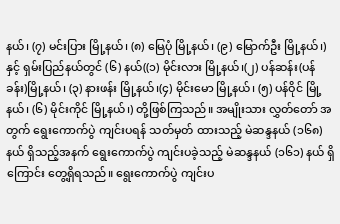နယ်၊ (၇) မင်းပြား မြို့နယ်၊ (၈) မြေပုံ မြို့နယ်၊ (၉) မြောက်ဦး မြို့နယ်၊) နှင့် ရှမ်းပြည်နယ်တွင် (၆) နယ်((၁) မိုင်းလား မြို့နယ်၊(၂) ပန်ဆန်း(ပန်ခန်း)မြို့နယ်၊ (၃) နားဖန်း မြို့နယ်၊(၄) မိုင်းမော မြို့နယ်၊ (၅) ပန်ဝိုင် မြို့နယ်၊ (၆) မိုင်းကိုင် မြို့နယ်၊) တို့ဖြစ်ကြသည်။ အမျိုးသား လွှတ်တော် အတွက် ရွေးကောက်ပွဲ ကျင်းပရန် သတ်မှတ် ထားသည့် မဲဆန္ဒနယ် (၁၆၈) နယ် ရှိသည့်အနက် ရွေးကောက်ပွဲ ကျင်းပခဲ့သည့် မဲဆန္ဒနယ် (၁၆၁) နယ် ရှိကြောင်း တွေ့ရှိရသည်။ ရွေးကောက်ပွဲ ကျင်းပ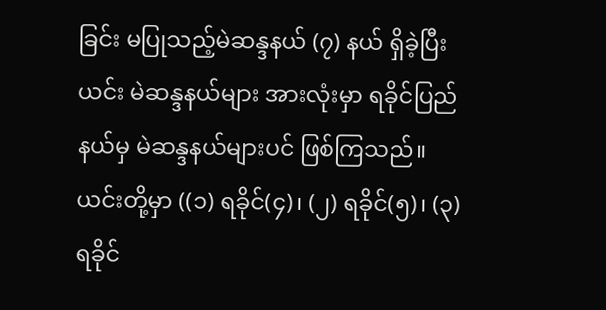ခြင်း မပြုသည့်မဲဆန္ဒနယ် (၇) နယ် ရှိခဲ့ပြီး ယင်း မဲဆန္ဒနယ်များ အားလုံးမှာ ရခိုင်ပြည်နယ်မှ မဲဆန္ဒနယ်များပင် ဖြစ်ကြသည်။ ယင်းတို့မှာ ((၁) ရခိုင်(၄)၊ (၂) ရခိုင်(၅)၊ (၃) ရခိုင်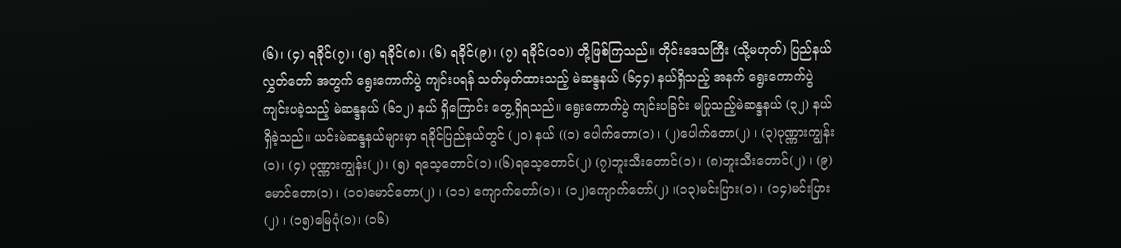(၆)၊ (၄) ရခိုင်(၇)၊ (၅) ရခိုင်(၈)၊ (၆) ရခိုင်(၉)၊ (၇) ရခိုင်(၁၀)) တို့ဖြစ်ကြသည်။ တိုင်းဒေသကြီး (သို့မဟုတ်) ပြည်နယ်လွှတ်တော် အတွက် ရွေးကောက်ပွဲ ကျင်းပရန် သတ်မှတ်ထားသည့် မဲဆန္ဒနယ် (၆၄၄) နယ်ရှိသည့် အနက် ရွေးကောက်ပွဲ ကျင်းပခဲ့သည့် မဲဆန္ဒနယ် (၆၁၂) နယ် ရှိကြောင်း တွေ့ရှိရသည်။ ရွေးကောက်ပွဲ ကျင်းပခြင်း မပြုသည့်မဲဆန္ဒနယ် (၃၂) နယ် ရှိခဲ့သည်။ ယင်းမဲဆန္ဒနယ်များမှာ ရခိုင်ပြည်နယ်တွင် (၂၀) နယ် ((၁) ပေါက်တော(၁) ၊ (၂)ပေါက်တော(၂) ၊ (၃)ပုဏ္ဏားကျွန်း(၁)၊ (၄) ပုဏ္ဏားကျွန်း(၂)၊ (၅) ရသေ့တောင်(၁) ၊(၆)ရသေ့တောင်(၂) (၇)ဘူးသီးတောင်(၁) ၊ (၈)ဘူးသီးတောင်(၂) ၊ (၉)မောင်တော(၁) ၊ (၁၀)မောင်တော(၂) ၊ (၁၁) ကျောက်တော်(၁) ၊ (၁၂)ကျောက်တော်(၂) ၊(၁၃)မင်းပြား(၁) ၊ (၁၄)မင်းပြား(၂) ၊ (၁၅)မြေပုံ(၁)၊ (၁၆)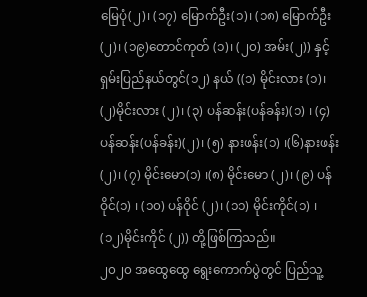မြေပုံ(၂)၊ (၁၇) မြောက်ဦး(၁)၊ (၁၈) မြောက်ဦး(၂)၊ (၁၉)တောင်ကုတ် (၁)၊ (၂၀) အမ်း(၂)) နှင့် ရှမ်းပြည်နယ်တွင်(၁၂) နယ် ((၁) မိုင်းလား (၁)၊ (၂)မိုင်းလား (၂)၊ (၃) ပန်ဆန်း(ပန်ခန်း)(၁) ၊ (၄)ပန်ဆန်း(ပန်ခန်း)(၂)၊ (၅) နားဖန်း(၁) ၊(၆)နားဖန်း (၂)၊ (၇) မိုင်းမော(၁) ၊(၈) မိုင်းမော (၂)၊ (၉) ပန်ဝိုင်(၁) ၊ (၁၀) ပန်ဝိုင် (၂)၊ (၁၁) မိုင်းကိုင်(၁) ၊ (၁၂)မိုင်းကိုင် (၂)) တို့ဖြစ်ကြသည်။
၂၀၂၀ အထွေထွေ ရွေးကောက်ပွဲတွင် ပြည်သူ့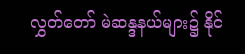လွှတ်တော် မဲဆန္ဒနယ်များ၌ နိုင်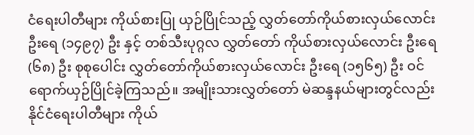ငံရေးပါတီများ ကိုယ်စားပြု ယှဉ်ပြိုင်သည့် လွှတ်တော်ကိုယ်စားလှယ်လောင်း ဦးရေ (၁၄၉၇) ဦး နှင့် တစ်သီးပုဂ္ဂလ လွှတ်တော် ကိုယ်စားလှယ်လောင်း ဦးရေ (၆၈) ဦး စုစုပေါင်း လွှတ်တော်ကိုယ်စားလှယ်လောင်း ဦးရေ (၁၅၆၅) ဦး ဝင်ရောက်ယှဉ်ပြိုင်ခဲ့ကြသည်။ အမျိုးသားလွှတ်တော် မဲဆန္ဒနယ်များတွင်လည်း နိုင်ငံရေးပါတီများ ကိုယ်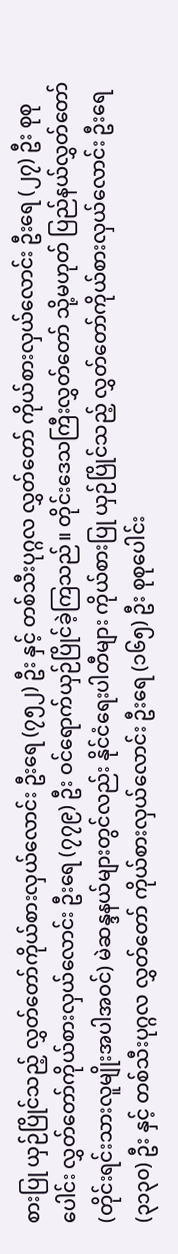စားပြု ယှဉ်ပြိုင်သည့် လွှတ်တော်ကိုယ်စားလှယ်လောင်း ဦးရေ (၇၅၂) ဦး နှင့် တစ်သီးပုဂ္ဂလ လွှတ်တော် ကိုယ်စားလှယ်လောင်း ဦးရေ (၂၇) ဦး စုစုပေါင်း လွှတ်တော်ကိုယ်စားလှယ်လောင်း ဦးရေ (၇၇၉) ဦး ဝင်ရောက်ယှဉ်ပြိုင်ခဲ့ကြသည်။ တိုင်းဒေသကြီးလွှတ်တော် သို့မဟုတ် ပြည်နယ်လွှတ်တော် (တိုင်းရင်းသားလူမျိုးအပါအဝင်) မဲဆန္ဒနယ်များတွင်လည်း နိုင်ငံရေးပါတီများ ကိုယ်စားပြု ယှဉ်ပြိုင်သည့် လွှတ်တော်ကိုယ်စားလှယ်လောင်း ဦးရေ (၃၁၃၀) ဦး နှင့် တစ်သီးပုဂ္ဂလ လွှတ်တော် ကိုယ်စားလှယ်လောင်း ဦးရေ (၁၆၅) ဦး စုစုပေါင်း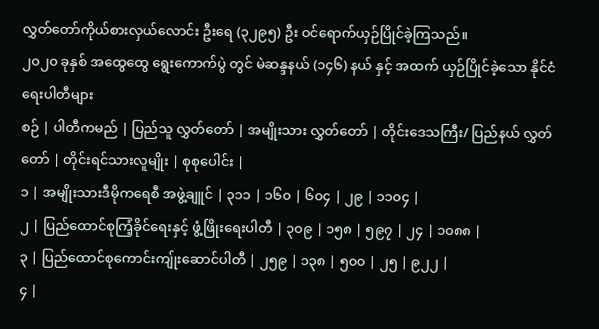လွှတ်တော်ကိုယ်စားလှယ်လောင်း ဦးရေ (၃၂၉၅) ဦး ဝင်ရောက်ယှဉ်ပြိုင်ခဲ့ကြသည်။
၂၀၂၀ ခုနှစ် အထွေထွေ ရွေးကောက်ပွဲ တွင် မဲဆန္ဒနယ် (၁၄၆) နယ် နှင့် အထက် ယှဉ်ပြိုင်ခဲ့သော နိုင်ငံရေးပါတီများ
စဉ် | ပါတီကမည် | ပြည်သူ လွှတ်တော် | အမျိုးသား လွှတ်တော် | တိုင်းဒေသကြီး/ ပြည်နယ် လွှတ်တော် | တိုင်းရင်သားလူမျိုး | စုစုပေါင်း |
၁ | အမျိုးသားဒီမိုကရေစီ အဖွဲ့ချူင် | ၃၁၁ | ၁၆၀ | ၆၀၄ | ၂၉ | ၁၁၀၄ |
၂ | ပြည်ထောင်စုကြံ့ခိုင်ရေးနှင့် ဖွံ့ဖြိုးရေးပါတီ | ၃၀၉ | ၁၅၈ | ၅၉၇ | ၂၄ | ၁၀၈၈ |
၃ | ပြည်ထောင်စုကောင်းကျ်ုးဆောင်ပါတီ | ၂၅၉ | ၁၃၈ | ၅၀၀ | ၂၅ | ၉၂၂ |
၄ |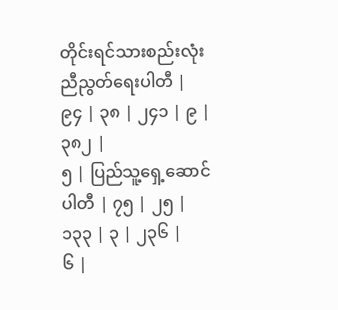တိုင်းရင်သားစည်းလုံးညီညွတ်ရေးပါတီ | ၉၄ | ၃၈ | ၂၄၁ | ၉ | ၃၈၂ |
၅ | ပြည်သူ့ရှေ့ဆောင်ပါတီ | ၇၅ | ၂၅ | ၁၃၃ | ၃ | ၂၃၆ |
၆ |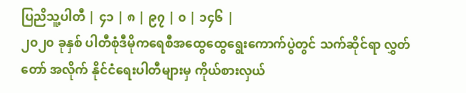ပြညိသူ့ပါတီ | ၄၁ | ၈ | ၉၇ | ၀ | ၁၄၆ |
၂၀၂၀ ခုနှစ် ပါတီစုံဒီမိုကရေစီအထွေထွေရွေးကောက်ပွဲတွင် သက်ဆိုင်ရာ လွှတ်တော် အလိုက် နိုင်ငံရေးပါတီများမှ ကိုယ်စားလှယ်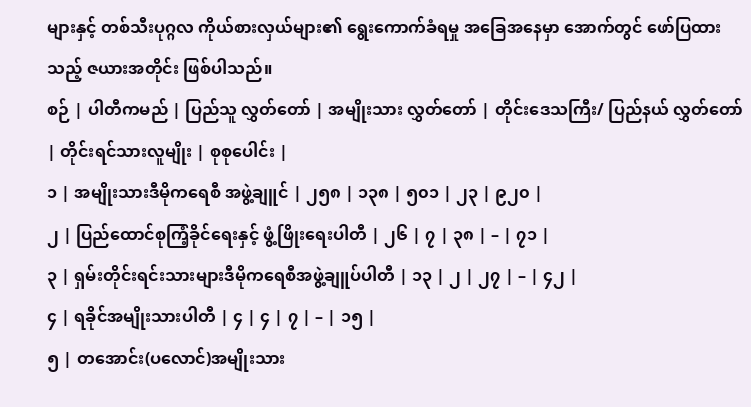များနှင့် တစ်သီးပုဂ္ဂလ ကိုယ်စားလှယ်များ၏ ရွေးကောက်ခံရမှု အခြေအနေမှာ အောက်တွင် ဖော်ပြထားသည့် ဇယားအတိုင်း ဖြစ်ပါသည်။
စဉ် | ပါတီကမည် | ပြည်သူ လွှတ်တော် | အမျိုးသား လွှတ်တော် | တိုင်းဒေသကြီး/ ပြည်နယ် လွှတ်တော် | တိုင်းရင်သားလူမျိုး | စုစုပေါင်း |
၁ | အမျိုးသားဒီမိုကရေစီ အဖွဲ့ချူင် | ၂၅၈ | ၁၃၈ | ၅၀၁ | ၂၃ | ၉၂၀ |
၂ | ပြည်ထောင်စုကြံ့ခိုင်ရေးနှင့် ဖွံ့ဖြိုးရေးပါတီ | ၂၆ | ၇ | ၃၈ | – | ၇၁ |
၃ | ရှမ်းတိုင်းရင်းသားများဒီမိုကရေစီအဖွဲ့ချူပ်ပါတီ | ၁၃ | ၂ | ၂၇ | – | ၄၂ |
၄ | ရခိုင်အမျိုးသားပါတီ | ၄ | ၄ | ၇ | – | ၁၅ |
၅ | တအောင်း(ပလောင်)အမျိုးသား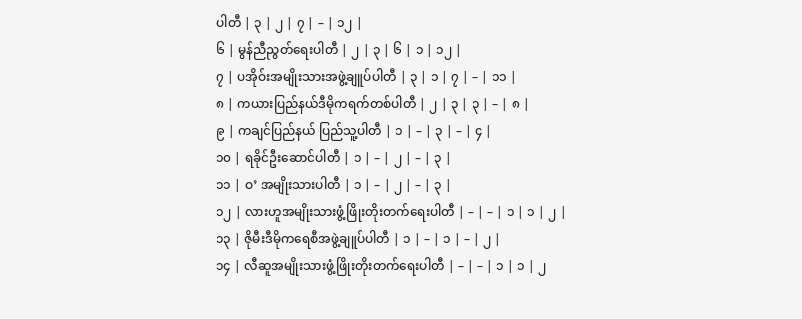ပါတီ | ၃ | ၂ | ၇ | – | ၁၂ |
၆ | မွန်ညီညွတ်ရေးပါတီ | ၂ | ၃ | ၆ | ၁ | ၁၂ |
၇ | ပအိုဝ်းအမျိုးသားအဖွဲ့ချူပ်ပါတီ | ၃ | ၁ | ၇ | – | ၁၁ |
၈ | ကယားပြည်နယ်ဒီမိုကရက်တစ်ပါတီ | ၂ | ၃ | ၃ | – | ၈ |
၉ | ကချင်ပြည်နယ် ပြည်သူ့ပါတီ | ၁ | – | ၃ | – | ၄ |
၁၀ | ရခိုင်ဦးဆောင်ပါတီ | ၁ | – | ၂ | – | ၃ |
၁၁ | ဝ’ အမျိုးသားပါတီ | ၁ | – | ၂ | – | ၃ |
၁၂ | လားဟူအမျိုးသားဖွံ့ဖြိုးတိုးတက်ရေးပါတီ | – | – | ၁ | ၁ | ၂ |
၁၃ | ဇိုမီးဒီမိုကရေစီအဖွဲ့ချူပ်ပါတီ | ၁ | – | ၁ | – | ၂ |
၁၄ | လီဆူအမျိုးသားဖွံ့ဖြိုးတိုးတက်ရေးပါတီ | – | – | ၁ | ၁ | ၂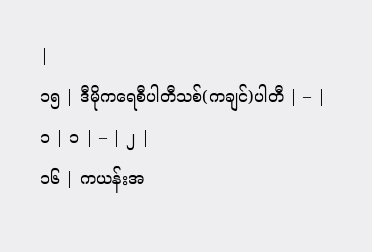|
၁၅ | ဒီမိုကရေစီပါတီသစ်(ကချင်)ပါတီ | – | ၁ | ၁ | – | ၂ |
၁၆ | ကယန်းအ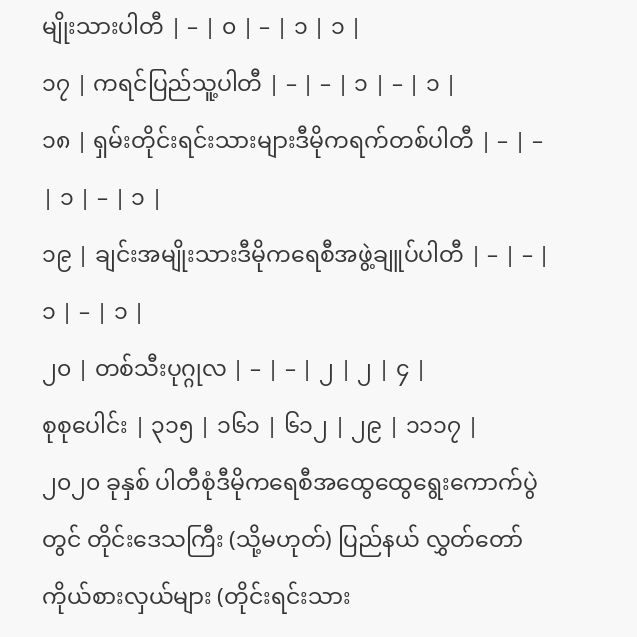မျိုးသားပါတီ | – | ၀ | – | ၁ | ၁ |
၁၇ | ကရင်ပြည်သူ့ပါတီ | – | – | ၁ | – | ၁ |
၁၈ | ရှမ်းတိုင်းရင်းသားများဒီမိုကရက်တစ်ပါတီ | – | – | ၁ | – | ၁ |
၁၉ | ချင်းအမျိုးသားဒီမိုကရေစီအဖွဲ့ချူပ်ပါတီ | – | – | ၁ | – | ၁ |
၂၀ | တစ်သီးပုဂ္ဂုလ | – | – | ၂ | ၂ | ၄ |
စုစုပေါင်း | ၃၁၅ | ၁၆၁ | ၆၁၂ | ၂၉ | ၁၁၁၇ |
၂၀၂၀ ခုနှစ် ပါတီစုံဒီမိုကရေစီအထွေထွေရွေးကောက်ပွဲတွင် တိုင်းဒေသကြီး (သို့မဟုတ်) ပြည်နယ် လွှတ်တော် ကိုယ်စားလှယ်များ (တိုင်းရင်းသား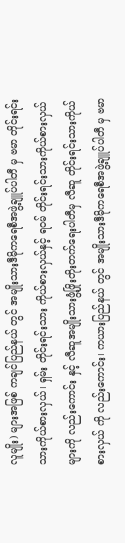လူမျိုး) များအဖြစ် ကချင်ပြည်နယ် တွင် အမျိုးသားဒီမိုကရေစီအဖွဲ့ချူပ်ပါတီ မှ ဗမာ တိုင်းရင်းသားကိုယ်စားလှယ်၊ ရှမ်း တိုင်းရင်းသား ကိုယ်စားလှယ်နှင့် ရဝမ် တိုင်းရင်းသားကိုယ်စားလှယ် များကို လည်းကောင်း နှင့် လီဆူအမျိုးသားဖွံ့ဖြိုးတိုးတက်ရေးပါတီမှ လီဆူ တိုင်းရင်းသားကိုယ်စားလှယ် ကို လည်းကောင်း၊ ကယားပြည်နယ် တွင် အမျိုးသားဒီမိုကရေစီအဖွဲ့ချူပ်ပါတီ မှ ဗမာ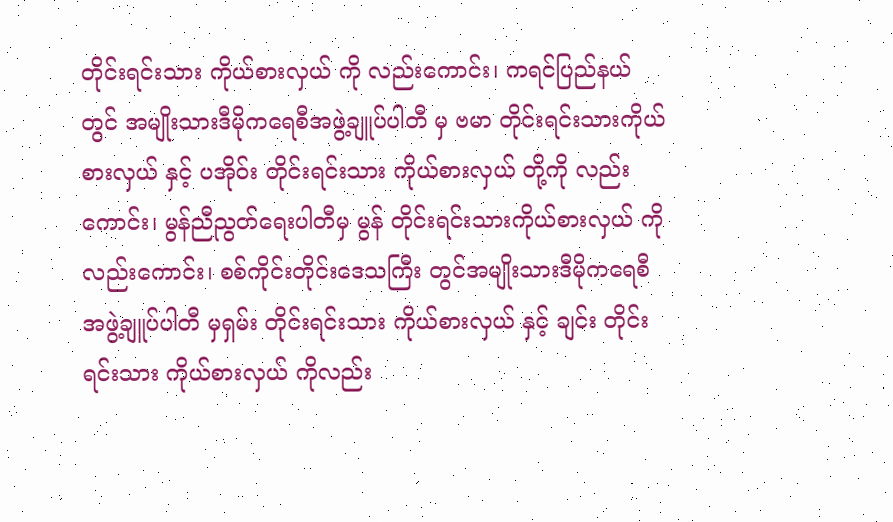တိုင်းရင်းသား ကိုယ်စားလှယ် ကို လည်းကောင်း၊ ကရင်ပြည်နယ် တွင် အမျိုးသားဒီမိုကရေစီအဖွဲ့ချူပ်ပါတီ မှ ဗမာ တိုင်းရင်းသားကိုယ်စားလှယ် နှင့် ပအိုဝ်း တိုင်းရင်းသား ကိုယ်စားလှယ် တို့ကို လည်းကောင်း၊ မွန်ညီညွတ်ရေးပါတီမှ မွန် တိုင်းရင်းသားကိုယ်စားလှယ် ကို လည်းကောင်း၊ စစ်ကိုင်းတိုင်းဒေသကြီး တွင်အမျိုးသားဒီမိုကရေစီ အဖွဲ့ချူပ်ပါတီ မှရှမ်း တိုင်းရင်းသား ကိုယ်စားလှယ် နှင့် ချင်း တိုင်းရင်းသား ကိုယ်စားလှယ် ကိုလည်း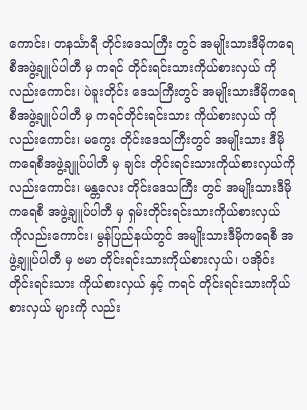ကောင်း၊ တနင်္သာရီ တိုင်းဒေသကြီး တွင် အမျိုးသားဒီမိုကရေစီအဖွဲ့ချူပ်ပါတီ မှ ကရင် တိုင်းရင်းသားကိုယ်စားလှယ် ကိုလည်းကောင်း၊ ပဲခူးတိုင်း ဒေသကြီးတွင် အမျိုးသားဒီမိုကရေစီအဖွဲ့ချူပ်ပါတီ မှ ကရင်တိုင်းရင်းသား ကိုယ်စားလှယ် ကိုလည်းကောင်း၊ မကွေး တိုင်းဒေသကြီးတွင် အမျိုးသား ဒီမိုကရေစီအဖွဲ့ချူပ်ပါတီ မှ ချင်း တိုင်းရင်းသားကိုယ်စားလှယ်ကိုလည်းကောင်း၊ မန္တလေး တိုင်းဒေသကြီး တွင် အမျိုးသားဒီမိုကရေစီ အဖွဲ့ချူပ်ပါတီ မှ ရှမ်းတိုင်းရင်းသားကိုယ်စားလှယ် ကိုလည်းကောင်း၊ မွန်ပြည်နယ်တွင် အမျိုးသားဒီမိုကရေစီ အဖွဲ့ချူပ်ပါတီ မှ ဗမာ တိုင်းရင်းသားကိုယ်စားလှယ်၊ ပအိုဝ်း တိုင်းရင်းသား ကိုယ်စားလှယ် နှင့် ကရင် တိုင်းရင်းသားကိုယ်စားလှယ် များကို လည်း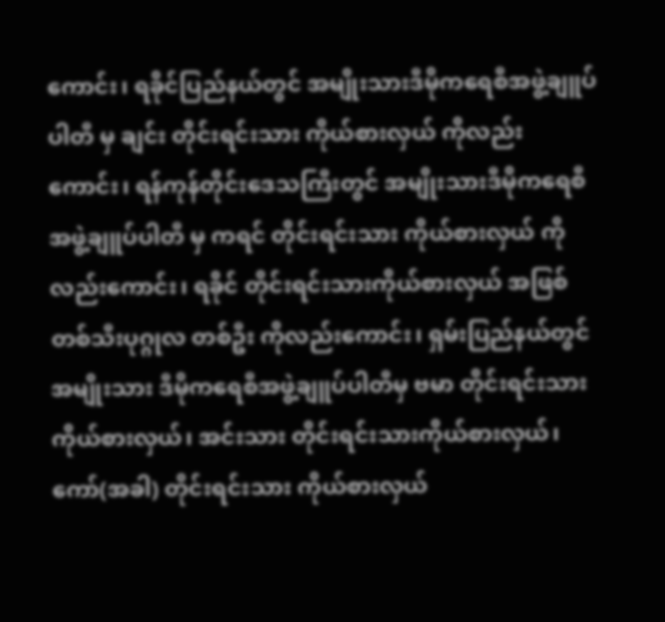ကောင်း၊ ရခိုင်ပြည်နယ်တွင် အမျိုးသားဒီမိုကရေစီအဖွဲ့ချူပ်ပါတီ မှ ချင်း တိုင်းရင်းသား ကိုယ်စားလှယ် ကိုလည်းကောင်း၊ ရန်ကုန်တိုင်းဒေသကြီးတွင် အမျိုးသားဒီမိုကရေစီအဖွဲ့ချူပ်ပါတီ မှ ကရင် တိုင်းရင်းသား ကိုယ်စားလှယ် ကိုလည်းကောင်း၊ ရခိုင် တိုင်းရင်းသားကိုယ်စားလှယ် အဖြစ် တစ်သီးပုဂ္ဂုလ တစ်ဦး ကိုလည်းကောင်း၊ ရှမ်းပြည်နယ်တွင် အမျိုးသား ဒီမိုကရေစီအဖွဲ့ချူပ်ပါတီမှ ဗမာ တိုင်းရင်းသားကိုယ်စားလှယ်၊ အင်းသား တိုင်းရင်းသားကိုယ်စားလှယ်၊ ကော်(အခါ) တိုင်းရင်းသား ကိုယ်စားလှယ်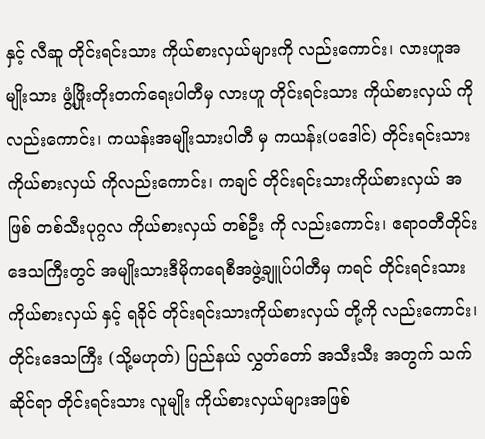နှင့် လီဆူ တိုင်းရင်းသား ကိုယ်စားလှယ်များကို လည်းကောင်း၊ လားဟူအမျိုးသား ဖွံ့ဖြိုးတိုးတက်ရေးပါတီမှ လားဟူ တိုင်းရင်းသား ကိုယ်စားလှယ် ကိုလည်းကောင်း၊ ကယန်းအမျိုးသားပါတီ မှ ကယန်း(ပဒေါင်) တိုင်းရင်းသားကိုယ်စားလှယ် ကိုလည်းကောင်း၊ ကချင် တိုင်းရင်းသားကိုယ်စားလှယ် အဖြစ် တစ်သီးပုဂ္ဂလ ကိုယ်စားလှယ် တစ်ဦး ကို လည်းကောင်း၊ ဧရာဝတီတိုင်းဒေသကြီးတွင် အမျိုးသားဒီမိုကရေစီအဖွဲ့ချူပ်ပါတီမှ ကရင် တိုင်းရင်းသားကိုယ်စားလှယ် နှင့် ရခိုင် တိုင်းရင်းသားကိုယ်စားလှယ် တို့ကို လည်းကောင်း၊ တိုင်းဒေသကြီး (သို့မဟုတ်) ပြည်နယ် လွှတ်တော် အသီးသီး အတွက် သက်ဆိုင်ရာ တိုင်းရင်းသား လူမျိုး ကိုယ်စားလှယ်များအဖြစ်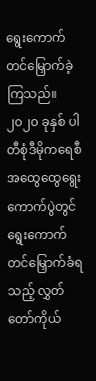ရွေးကောက် တင်မြှောက်ခဲ့ကြသည်။
၂၀၂၀ ခုနှစ် ပါတီစုံဒီမိုကရေစီအထွေထွေရွေးကောက်ပွဲတွင် ရွေးကောက်တင်မြှောက်ခံရသည့် လွှတ်တော်ကိုယ်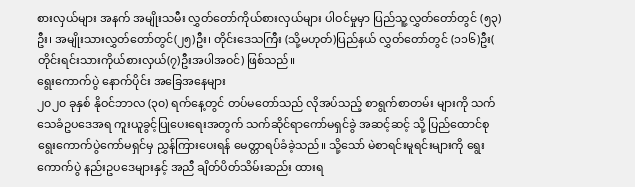စားလှယ်များ အနက် အမျိုးသမီး လွှတ်တော်ကိုယ်စားလှယ်များ ပါဝင်မှုမှာ ပြည်သူ့လွှတ်တော်တွင် (၅၃)ဦး၊ အမျိုးသားလွှတ်တော်တွင်(၂၅)ဦး၊ တိုင်းဒေသကြီး (သို့မဟုတ်)ပြည်နယ် လွှတ်တော်တွင် (၁၁၆)ဦး( တိုင်းရင်းသားကိုယ်စားလှယ်(၇)ဦးအပါအဝင်) ဖြစ်သည်။
ရွေးကောက်ပွဲ နောက်ပိုင်း အခြေအနေများ
၂၀၂၀ ခုနှစ် နိုဝင်ဘာလ (၃၀) ရက်နေ့တွင် တပ်မတော်သည် လိုအပ်သည့် စာရွက်စာတမ်း များကို သက်သေခံဥပဒေအရ ကူးယူခွင့်ပြုပေးရေးအတွက် သက်ဆိုင်ရာကော်မရှင်ခွဲ အဆင့်ဆင့် သို့ ပြည်ထောင်စုရွေးကောက်ပွဲကော်မရှင်မှ ညွှန်ကြားပေးရန် မေတ္တာရပ်ခံခဲ့သည်။ သို့သော် မဲစာရင်းမူရင်းများကို ရွေးကောက်ပွဲ နည်းဥပဒေများနှင့် အညီ ချိတ်ပိတ်သိမ်းဆည်း ထားရ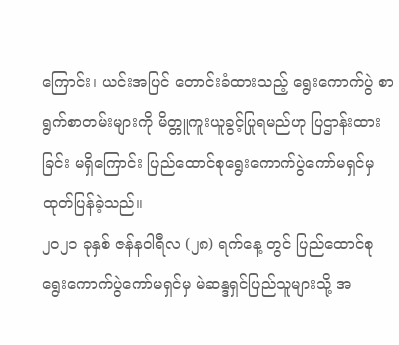ကြောင်း၊ ယင်းအပြင် တောင်းခံထားသည့် ရွေးကောက်ပွဲ စာရွက်စာတမ်းများကို မိတ္တူကူးယူခွင့်ပြုရမည်ဟု ပြဌာန်းထားခြင်း မရှိကြောင်း ပြည်ထောင်စုရွေးကောက်ပွဲကော်မရှင်မှ ထုတ်ပြန်ခဲ့သည်။
၂၀၂၁ ခုနှစ် ဇန်နဝါရီလ (၂၈) ရက်နေ့ တွင် ပြည်ထောင်စုရွေးကောက်ပွဲကော်မရှင်မှ မဲဆန္ဒရှင်ပြည်သူများသို့ အ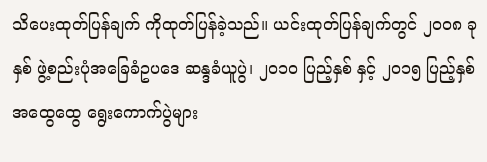သိပေးထုတ်ပြန်ချက် ကိုထုတ်ပြန်ခဲ့သည်။ ယင်းထုတ်ပြန်ချက်တွင် ၂၀၀၈ ခုနှစ် ဖွဲ့စည်းပုံအခြေခံဥပဒေ ဆန္ဒခံယူပွဲ၊ ၂၀၁၀ ပြည့်နှစ် နှင့် ၂၀၁၅ ပြည့်နှစ် အထွေထွေ ရွေးကောက်ပွဲများ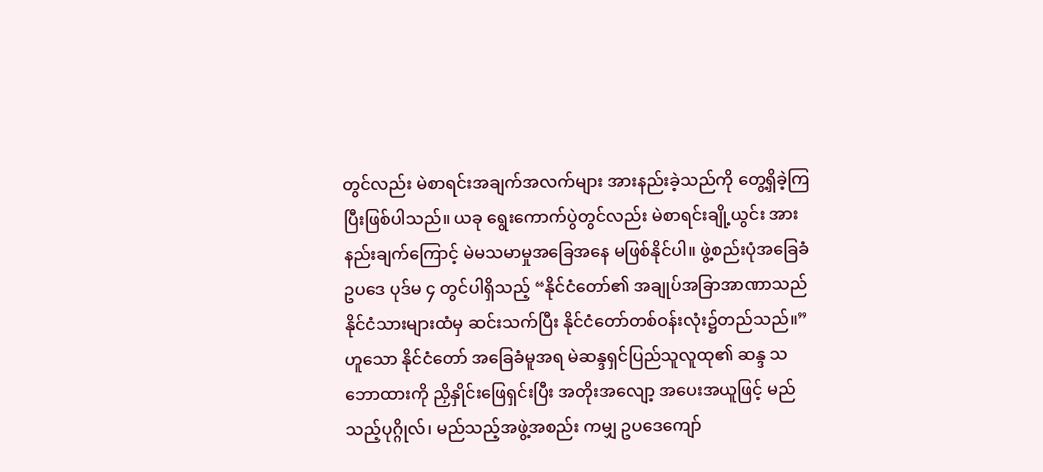တွင်လည်း မဲစာရင်းအချက်အလက်များ အားနည်းခဲ့သည်ကို တွေ့ရှိခဲ့ကြပြီးဖြစ်ပါသည်။ ယခု ရွေးကောက်ပွဲတွင်လည်း မဲစာရင်းချို့ယွင်း အားနည်းချက်ကြောင့် မဲမသမာမှုအခြေအနေ မဖြစ်နိုင်ပါ။ ဖွဲ့စည်းပုံအခြေခံဥပဒေ ပုဒ်မ ၄ တွင်ပါရှိသည့် “နိုင်ငံတော်၏ အချုပ်အခြာအာဏာသည် နိုင်ငံသားများထံမှ ဆင်းသက်ပြီး နိုင်ငံတော်တစ်ဝန်းလုံး၌တည်သည်။” ဟူသော နိုင်ငံတော် အခြေခံမူအရ မဲဆန္ဒရှင်ပြည်သူလူထု၏ ဆန္ဒ သဘောထားကို ညှိနှိုင်းဖြေရှင်းပြီး အတိုးအလျော့ အပေးအယူဖြင့် မည်သည့်ပုဂ္ဂိုလ်၊ မည်သည့်အဖွဲ့အစည်း ကမျှ ဥပဒေကျော်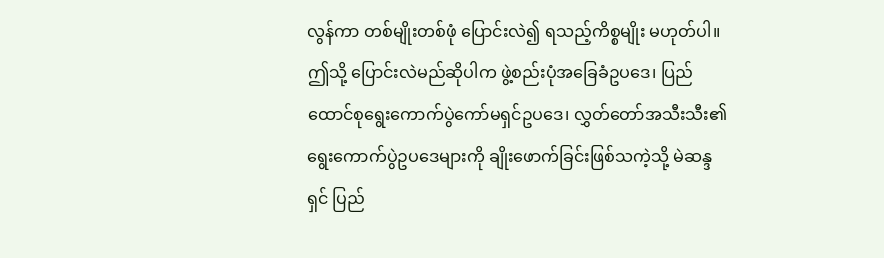လွန်ကာ တစ်မျိုးတစ်ဖုံ ပြောင်းလဲ၍ ရသည့်ကိစ္စမျိုး မဟုတ်ပါ။ ဤသို့ ပြောင်းလဲမည်ဆိုပါက ဖွဲ့စည်းပုံအခြေခံဥပဒေ၊ ပြည်ထောင်စုရွေးကောက်ပွဲကော်မရှင်ဥပဒေ၊ လွှတ်တော်အသီးသီး၏ ရွေးကောက်ပွဲဥပဒေများကို ချိုးဖောက်ခြင်းဖြစ်သကဲ့သို့ မဲဆန္ဒရှင် ပြည်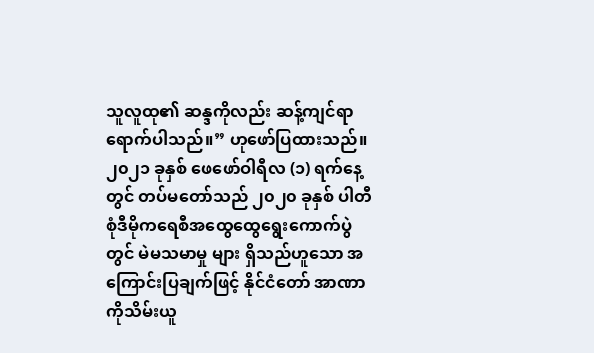သူလူထု၏ ဆန္ဒကိုလည်း ဆန့်ကျင်ရာ ရောက်ပါသည်။” ဟုဖော်ပြထားသည်။
၂၀၂၁ ခုနှစ် ဖေဖော်ဝါရီလ (၁) ရက်နေ့ တွင် တပ်မတော်သည် ၂၀၂၀ ခုနှစ် ပါတီစုံဒီမိုကရေစီအထွေထွေရွေးကောက်ပွဲတွင် မဲမသမာမှု များ ရှိသည်ဟူသော အကြောင်းပြချက်ဖြင့် နိုင်ငံတော် အာဏာကိုသိမ်းယူ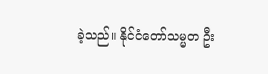ခဲ့သည်။ နိုင်ငံတော်သမ္မတ ဦး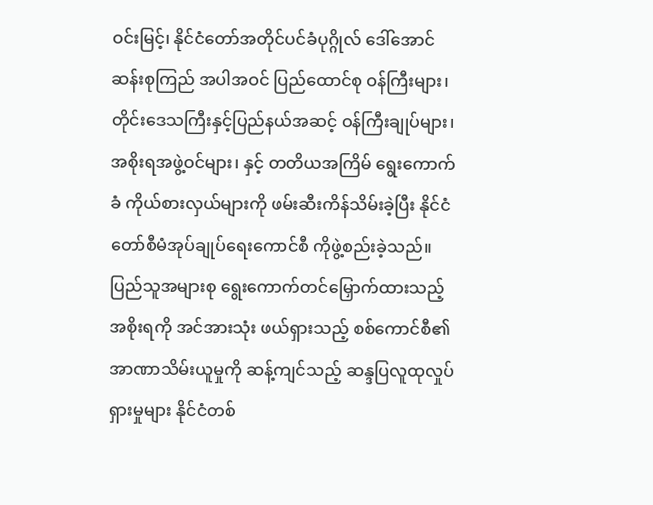ဝင်းမြင့်၊ နိုင်ငံတော်အတိုင်ပင်ခံပုဂ္ဂိုလ် ဒေါ်အောင်ဆန်းစုကြည် အပါအဝင် ပြည်ထောင်စု ဝန်ကြီးများ၊ တိုင်းဒေသကြီးနှင့်ပြည်နယ်အဆင့် ဝန်ကြီးချုပ်များ၊ အစိုးရအဖွဲ့ဝင်များ၊ နှင့် တတိယအကြိမ် ရွေးကောက်ခံ ကိုယ်စားလှယ်များကို ဖမ်းဆီးကိန်သိမ်းခဲ့ပြီး နိုင်ငံတော်စီမံအုပ်ချုပ်ရေးကောင်စီ ကိုဖွဲ့စည်းခဲ့သည်။
ပြည်သူအများစု ရွေးကောက်တင်မြှောက်ထားသည့် အစိုးရကို အင်အားသုံး ဖယ်ရှားသည့် စစ်ကောင်စီ၏ အာဏာသိမ်းယူမှုကို ဆန့်ကျင်သည့် ဆန္ဒပြလူထုလှုပ်ရှားမှုများ နိုင်ငံတစ်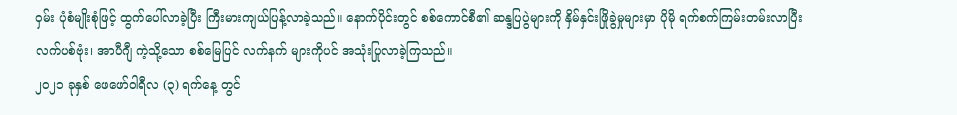ဝှမ်း ပုံစံမျိုးစုံဖြင့် ထွက်ပေါ်လာခဲ့ပြီး ကြီးမားကျယ်ပြန့်လာခဲ့သည်။ နောက်ပိုင်းတွင် စစ်ကောင်စီ၏ ဆန္ဒပြပွဲများကို နှိမ်နှင်းဖြိုခွဲမှုများမှာ ပိုမို ရက်စက်ကြမ်းတမ်းလာပြီး လက်ပစ်ဗုံး၊ အာပီဂျီ ကဲ့သို့သော စစ်မြေပြင် လက်နက် များကိုပင် အသုံးပြုလာခဲ့ကြသည်။
၂၀၂၁ ခုနှစ် ဖေဖော်ဝါရီလ (၃) ရက်နေ့ တွင်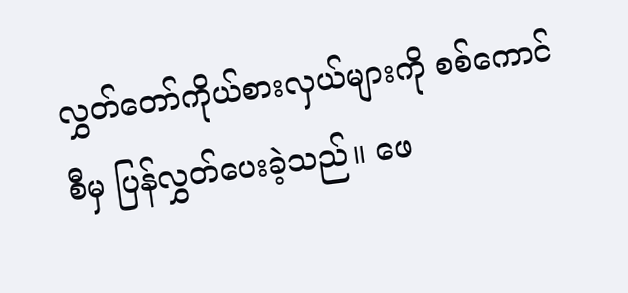လွှတ်တော်ကိုယ်စားလှယ်များကို စစ်ကောင်စီမှ ပြန်လွှတ်ပေးခဲ့သည်။ ဖေ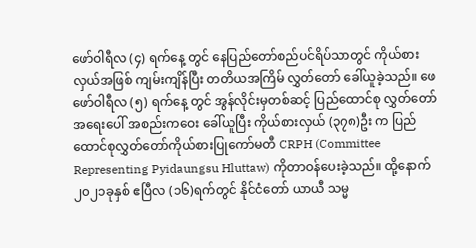ဖော်ဝါရီလ (၄) ရက်နေ့ တွင် နေပြည်တော်စည်ပင်ရိပ်သာတွင် ကိုယ်စားလှယ်အဖြစ် ကျမ်းကျိန်ပြီး တတိယအကြိမ် လွှတ်တော် ခေါ်ယူခဲ့သည်။ ဖေဖော်ဝါရီလ (၅) ရက်နေ့ တွင် အွန်လိုင်းမှတစ်ဆင့် ပြည်ထောင်စု လွှတ်တော်အရေးပေါ် အစည်းကဝေး ခေါ်ယူပြီး ကိုယ်စားလှယ် (၃၇၈)ဦး က ပြည်ထောင်စုလွှတ်တော်ကိုယ်စားပြုကော်မတီ CRPH (Committee Representing Pyidaungsu Hluttaw) ကိုတာဝန်ပေးခဲ့သည်။ ထို့နောက် ၂၀၂၁ခုနှစ် ဧပြီလ (၁၆)ရက်တွင် နိုင်ငံတော် ယာယီ သမ္မ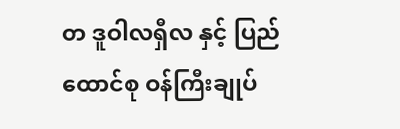တ ဒူဝါလရှီလ နှင့် ပြည်ထောင်စု ဝန်ကြီးချုပ်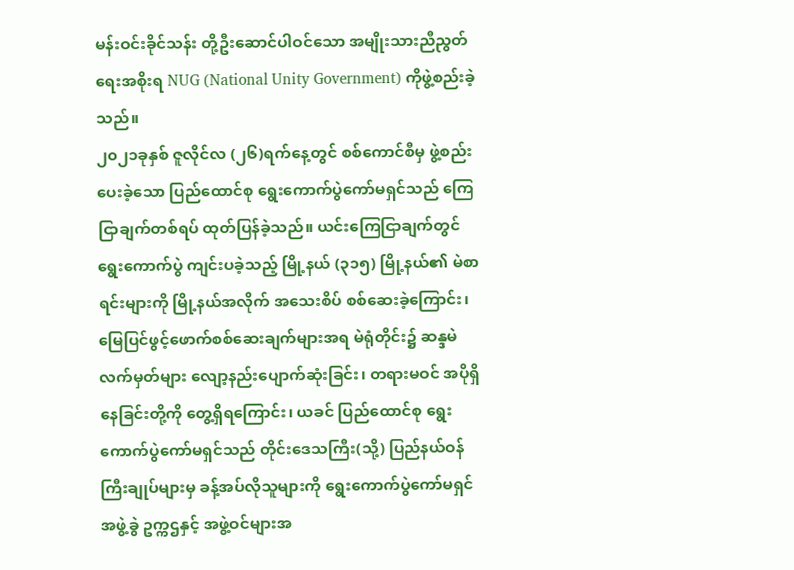မန်းဝင်းခိုင်သန်း တို့ဦးဆောင်ပါဝင်သော အမျိုးသားညီညွတ်ရေးအစိုးရ NUG (National Unity Government) ကိုဖွဲ့စည်းခဲ့သည်။
၂၀၂၁ခုနှစ် ဇူလိုင်လ (၂၆)ရက်နေ့တွင် စစ်ကောင်စီမှ ဖွဲ့စည်းပေးခဲ့သော ပြည်ထောင်စု ရွေးကောက်ပွဲကော်မရှင်သည် ကြေငြာချက်တစ်ရပ် ထုတ်ပြန်ခဲ့သည်။ ယင်းကြေငြာချက်တွင် ရွေးကောက်ပွဲ ကျင်းပခဲ့သည့် မြို့နယ် (၃၁၅) မြို့နယ်၏ မဲစာရင်းများကို မြို့နယ်အလိုက် အသေးစိပ် စစ်ဆေးခဲ့ကြောင်း၊ မြေပြင်ဖွင့်ဖောက်စစ်ဆေးချက်များအရ မဲရုံတိုင်း၌ ဆန္ဒမဲလက်မှတ်များ လျော့နည်းပျောက်ဆုံးခြင်း၊ တရားမဝင် အပိုရှိနေခြင်းတို့ကို တွေ့ရှိရကြောင်း၊ ယခင် ပြည်ထောင်စု ရွေးကောက်ပွဲကော်မရှင်သည် တိုင်းဒေသကြီး(သို့) ပြည်နယ်ဝန်ကြီးချုပ်များမှ ခန့်အပ်လိုသူများကို ရွေးကောက်ပွဲကော်မရှင်အဖွဲ့ခွဲ ဥက္ကဌနှင့် အဖွဲ့ဝင်များအ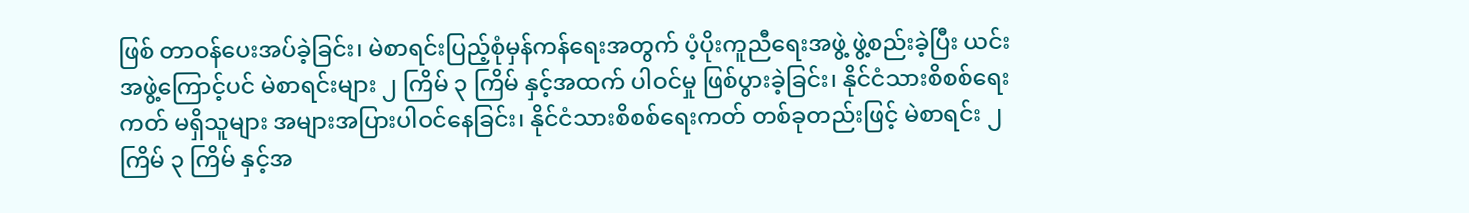ဖြစ် တာဝန်ပေးအပ်ခဲ့ခြင်း၊ မဲစာရင်းပြည့်စုံမှန်ကန်ရေးအတွက် ပံ့ပိုးကူညီရေးအဖွဲ့ ဖွဲ့စည်းခဲ့ပြီး ယင်းအဖွဲ့ကြောင့်ပင် မဲစာရင်းများ ၂ ကြိမ် ၃ ကြိမ် နှင့်အထက် ပါဝင်မှု ဖြစ်ပွားခဲ့ခြင်း၊ နိုင်ငံသားစိစစ်ရေးကတ် မရှိသူများ အများအပြားပါဝင်နေခြင်း၊ နိုင်ငံသားစိစစ်ရေးကတ် တစ်ခုတည်းဖြင့် မဲစာရင်း ၂ ကြိမ် ၃ ကြိမ် နှင့်အ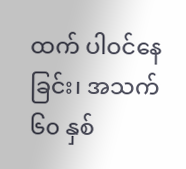ထက် ပါဝင်နေခြင်း၊ အသက် ၆၀ နှစ်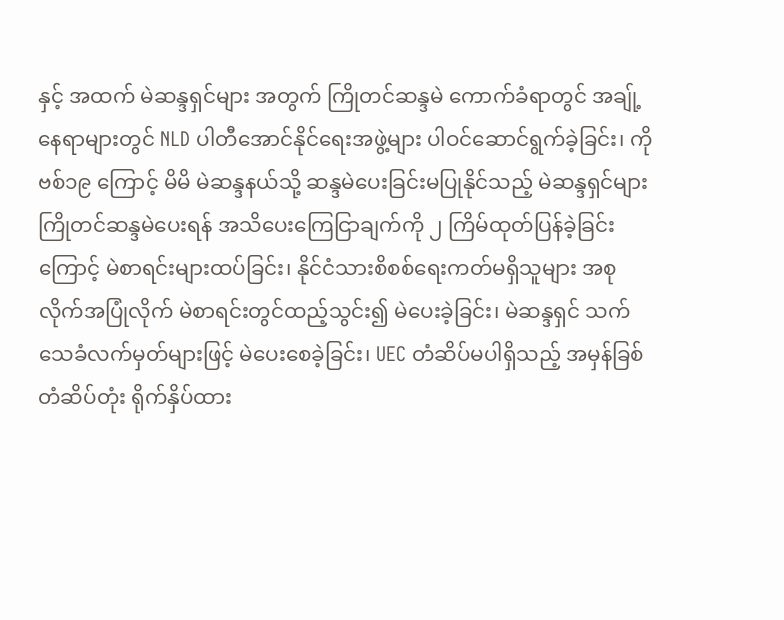နှင့် အထက် မဲဆန္ဒရှင်များ အတွက် ကြိုတင်ဆန္ဒမဲ ကောက်ခံရာတွင် အချ်ု့နေရာများတွင် NLD ပါတီအောင်နိုင်ရေးအဖွဲ့များ ပါဝင်ဆောင်ရွက်ခဲ့ခြင်း၊ ကိုဗစ်၁၉ ကြောင့် မိမိ မဲဆန္ဒနယ်သို့ ဆန္ဒမဲပေးခြင်းမပြုနိုင်သည့် မဲဆန္ဒရှင်များ ကြိုတင်ဆန္ဒမဲပေးရန် အသိပေးကြေငြာချက်ကို ၂ ကြိမ်ထုတ်ပြန်ခဲ့ခြင်းကြောင့် မဲစာရင်းများထပ်ခြင်း၊ နိုင်ငံသားစိစစ်ရေးကတ်မရှိသူများ အစုလိုက်အပြုံလိုက် မဲစာရင်းတွင်ထည့်သွင်း၍ မဲပေးခဲ့ခြင်း၊ မဲဆန္ဒရှင် သက်သေခံလက်မှတ်များဖြင့် မဲပေးစေခဲ့ခြင်း၊ UEC တံဆိပ်မပါရှိသည့် အမှန်ခြစ်တံဆိပ်တုံး ရိုက်နှိပ်ထား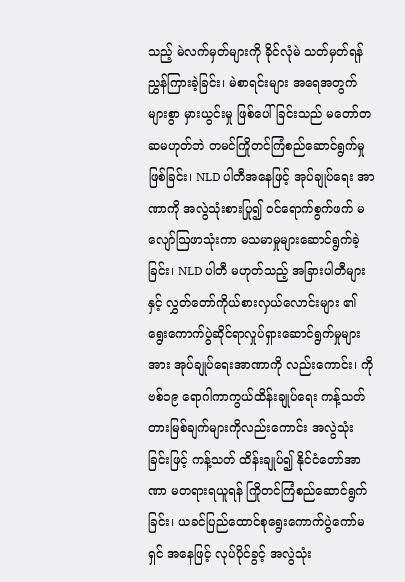သည့် မဲလက်မှတ်များကို ခိုင်လုံမဲ သတ်မှတ်ရန် ညွှန်ကြားခဲ့ခြင်း၊ မဲစာရင်းများ အရေအတွက်များစွာ မှားယွင်းမှု ဖြစ်ပေါ်ခြင်းသည် မတော်တဆမဟုတ်ဘဲ တမင်ကြိုတင်ကြံစည်ဆောင်ရွက်မှု ဖြစ်ခြင်း၊ NLD ပါတီအနေဖြင့် အုပ်ချုပ်ရေး အာဏာကို အလွဲသုံးစားပြု၍ ဝင်ရောက်စွက်ဖက် မလျော်ဩဖာသုံးကာ မသမာမှုများဆောင်ရွက်ခဲ့ခြင်း၊ NLD ပါတီ မဟုတ်သည့် အခြားပါတီများနှင့် လွှတ်တော်ကိုယ်စားလှယ်လောင်းများ ၏ ရွေးကောက်ပွဲဆိုင်ရာလှုပ်ရှားဆောင်ရွက်မှုများအား အုပ်ချုပ်ရေးအာဏာကို လည်းကောင်း၊ ကိုဗစ်၁၉ ရောဂါကာကွယ်ထိန်းချုပ်ရေး ကန့်သတ် တားမြစ်ချက်များကိုလည်းကောင်း အလွဲသုံးခြင်းဖြင့် ကန့်သတ် ထိန်းချုပ်၍ နိုင်ငံတော်အာဏာ မတရားရယူရန် ကြိုတင်ကြံစည်ဆောင်ရွက်ခြင်း၊ ယခင်ပြည်ထောင်စုရွေးကောက်ပွဲကော်မရှင် အနေဖြင့် လုပ်ပိုင်ခွင့် အလွဲသုံး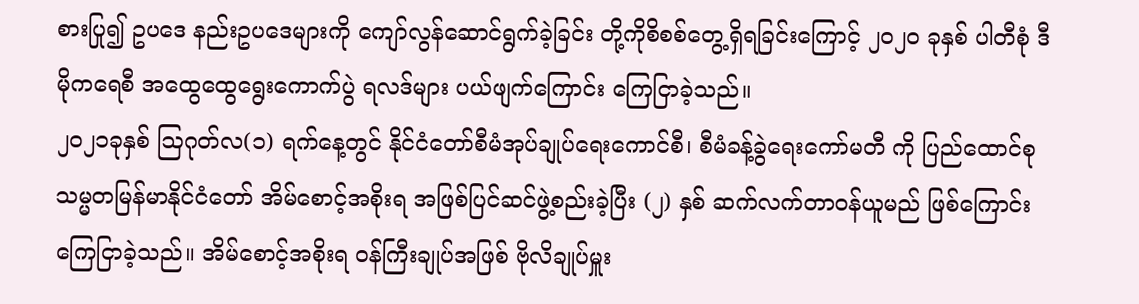စားပြု၍ ဥပဒေ နည်းဥပဒေများကို ကျော်လွန်ဆောင်ရွက်ခဲ့ခြင်း တို့ကိုစိစစ်တွေ့ရှိရခြင်းကြောင့် ၂၀၂၀ ခုနှစ် ပါတီစုံ ဒီမိုကရေစီ အထွေထွေရွေးကောက်ပွဲ ရလဒ်များ ပယ်ဖျက်ကြောင်း ကြေငြာခဲ့သည်။
၂၀၂၁ခုနှစ် ဩဂုတ်လ(၁) ရက်နေ့တွင် နိုင်ငံတော်စီမံအုပ်ချုပ်ရေးကောင်စီ၊ စီမံခန့်ခွဲရေးကော်မတီ ကို ပြည်ထောင်စုသမ္မတမြန်မာနိုင်ငံတော် အိမ်စောင့်အစိုးရ အဖြစ်ပြင်ဆင်ဖွဲ့စည်းခဲ့ပြီး (၂) နှစ် ဆက်လက်တာဝန်ယူမည် ဖြစ်ကြောင်း ကြေငြာခဲ့သည်။ အိမ်စောင့်အစိုးရ ဝန်ကြီးချုပ်အဖြစ် ဗိုလိချုပ်မှူး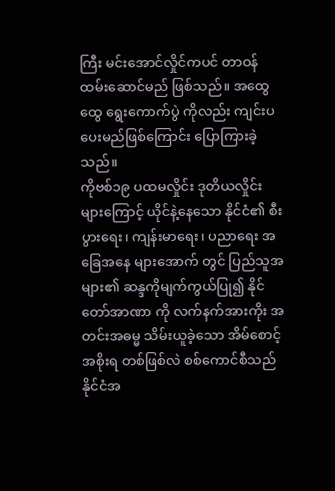ကြီး မင်းအောင်လှိုင်ကပင် တာဝန် ထမ်းဆောင်မည် ဖြစ်သည်။ အထွေထွေ ရွေးကောက်ပွဲ ကိုလည်း ကျင်းပပေးမည်ဖြစ်ကြောင်း ပြောကြားခဲ့သည်။
ကိုဗစ်၁၉ ပထမလှိုင်း ဒုတိယလှိုင်း များကြောင့် ယိုင်နဲ့နေသော နိုင်ငံ၏ စီးပွားရေး၊ ကျန်းမာရေး၊ ပညာရေး အခြေအနေ များအောက် တွင် ပြည်သူအများ၏ ဆန္ဒကိုမျက်ကွယ်ပြု၍ နိုင်တော်အာဏာ ကို လက်နက်အားကိုး အတင်းအဓမ္မ သိမ်းယူခဲ့သော အိမ်စောင့်အစိုးရ တစ်ဖြစ်လဲ စစ်ကောင်စီသည် နိုင်ငံအ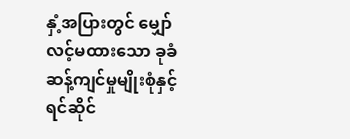နှံ့အပြားတွင် မျှော်လင့်မထားသော ခုခံဆန့်ကျင်မှုမျိုးစုံနှင့် ရင်ဆိုင်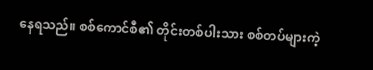နေရသည်။ စစ်ကောင်စီ၏ တိုင်းတစ်ပါးသား စစ်တပ်များကဲ့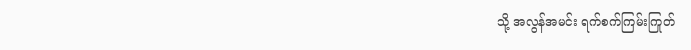သို့ အလွန်အမင်း ရက်စက်ကြမ်းကြုတ်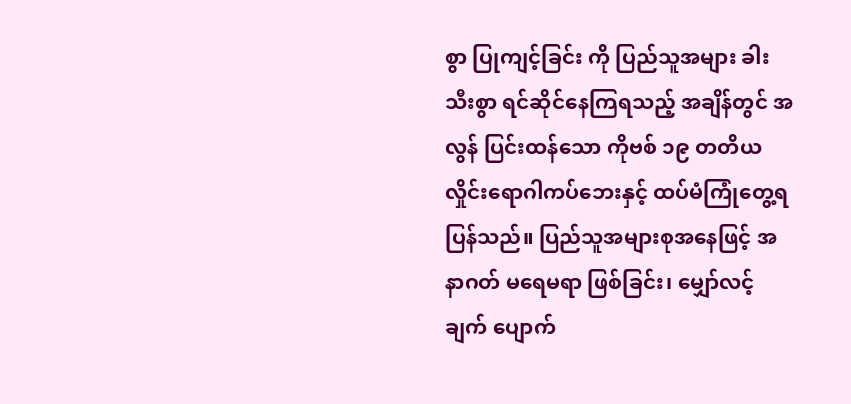စွာ ပြုကျင့်ခြင်း ကို ပြည်သူအများ ခါးသီးစွာ ရင်ဆိုင်နေကြရသည့် အချိန်တွင် အလွန် ပြင်းထန်သော ကိုဗစ် ၁၉ တတိယလှိုင်းရောဂါကပ်ဘေးနှင့် ထပ်မံကြုံတွေ့ရပြန်သည်။ ပြည်သူအများစုအနေဖြင့် အနာဂတ် မရေမရာ ဖြစ်ခြင်း၊ မျှော်လင့်ချက် ပျောက်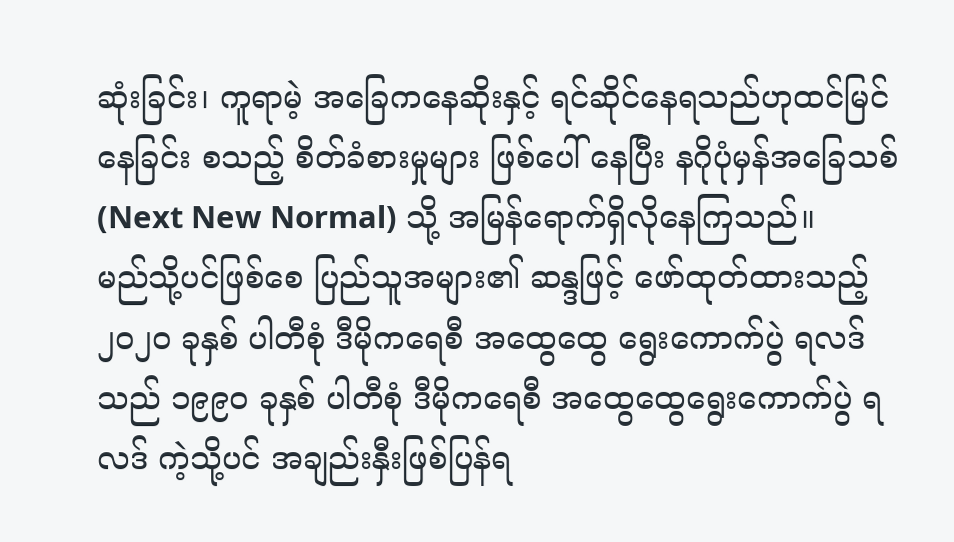ဆုံးခြင်း၊ ကူရာမဲ့ အခြေကနေဆိုးနှင့် ရင်ဆိုင်နေရသည်ဟုထင်မြင်နေခြင်း စသည့် စိတ်ခံစားမှုများ ဖြစ်ပေါ် နေပြီး နဂိုပုံမှန်အခြေသစ် (Next New Normal) သို့ အမြန်ရောက်ရှိလိုနေကြသည်။
မည်သို့ပင်ဖြစ်စေ ပြည်သူအများ၏ ဆန္ဒဖြင့် ဖော်ထုတ်ထားသည့် ၂၀၂၀ ခုနှစ် ပါတီစုံ ဒီမိုကရေစီ အထွေထွေ ရွေးကောက်ပွဲ ရလဒ်သည် ၁၉၉၀ ခုနှစ် ပါတီစုံ ဒီမိုကရေစီ အထွေထွေရွေးကောက်ပွဲ ရလဒ် ကဲ့သို့ပင် အချည်းနှီးဖြစ်ပြန်ရ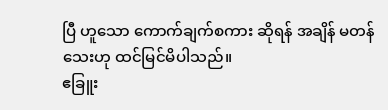ပြီ ဟူသော ကောက်ချက်စကား ဆိုရန် အချိန် မတန်သေးဟု ထင်မြင်မိပါသည်။
ဧခြူး